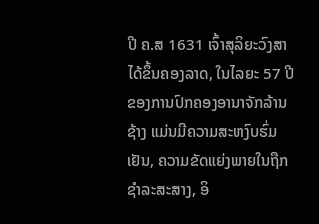ປີ ຄ.ສ 1631 ເຈົ້າສຸລິຍະວົງສາ ໄດ້ຂຶ້ນຄອງລາດ, ໃນໄລຍະ 57 ປີ ຂອງການປົກຄອງອານາຈັກລ້ານຊ້າງ ແມ່ນມີຄວາມສະຫງົບຮົ່ມເຢັນ, ຄວາມຂັດແຍ່ງພາຍໃນຖືກຊຳລະສະສາງ, ອິ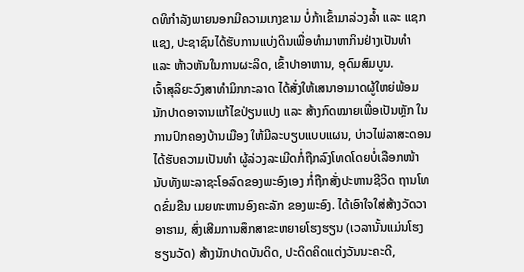ດທິກຳລັງພາຍນອກມີຄວາມເກງຂາມ ບໍ່ກ້າເຂົ້າມາລ່ວງລ້ຳ ແລະ ແຊກແຊງ, ປະຊາຊົນໄດ້ຮັບການແບ່ງດິນເພື່ອທຳມາຫາກິນຢ່າງເປັນທຳ ແລະ ຫ້າວຫັນໃນການຜະລິດ, ເຂົ້າປາອາຫານ, ອຸດົມສົມບູນ.
ເຈົ້າສຸລິຍະວົງສາທຳມິກກະລາດ ໄດ້ສັ່ງໃຫ້ເສນາອາມາດຜູ້ໃຫຍ່ພ້ອມນັກປາດອາຈານແກ້ໄຂປ່ຽນແປງ ແລະ ສ້າງກົດໝາຍເພື່ອເປັນຫຼັກ ໃນການປົກຄອງບ້ານເມືອງ ໃຫ້ມີລະບຽບແບບແຜນ, ບ່າວໄພ່ລາສະດອນໄດ້ຮັບຄວາມເປັນທຳ ຜູ້ລ່ວງລະເມີດກໍ່ຖືກລົງໂທດໂດຍບໍ່ເລືອກໜ້ານັບທັງພະລາຊະໂອລົດຂອງພະອົງເອງ ກໍ່ຖືກສັ່ງປະຫານຊີວິດ ຖານໂທດຂົ່ມຂືນ ເມຍທະຫານອົງຄະລັກ ຂອງພະອົງ. ໄດ້ເອົາໃຈໃສ່ສ້າງວັດວາອາຮາມ, ສົ່ງເສີມການສຶກສາຂະຫຍາຍໂຮງຮຽນ (ເວລານັ້ນແມ່ນໂຮງຮຽນວັດ) ສ້າງນັກປາດບັນດິດ, ປະດິດຄິດແຕ່ງວັນນະຄະດີ,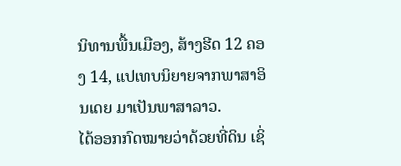ນິທານພື້ນເມືອງ, ສ້າງຮີດ 12 ຄອງ 14, ແປເທບນິຍາຍຈາກພາສາອິນເດຍ ມາເປັນພາສາລາວ.
ໄດ້ອອກກົດໝາຍວ່າດ້ວຍທີ່ດິນ ເຊິ່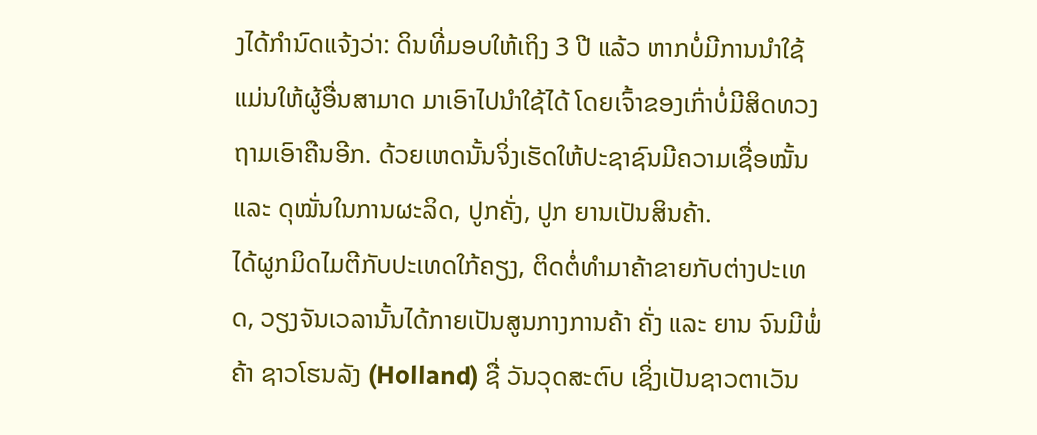ງໄດ້ກຳນົດແຈ້ງວ່າ: ດິນທີ່ມອບໃຫ້ເຖິງ 3 ປີ ແລ້ວ ຫາກບໍ່ມີການນຳໃຊ້ແມ່ນໃຫ້ຜູ້ອື່ນສາມາດ ມາເອົາໄປນຳໃຊ້ໄດ້ ໂດຍເຈົ້າຂອງເກົ່າບໍ່ມີສິດທວງຖາມເອົາຄືນອີກ. ດ້ວຍເຫດນັ້ນຈິ່ງເຮັດໃຫ້ປະຊາຊົນມີຄວາມເຊື່ອໝັ້ນ ແລະ ດຸໝັ່ນໃນການຜະລິດ, ປູກຄັ່ງ, ປູກ ຍານເປັນສິນຄ້າ.
ໄດ້ຜູກມິດໄມຕີກັບປະເທດໃກ້ຄຽງ, ຕິດຕໍ່ທຳມາຄ້າຂາຍກັບຕ່າງປະເທດ, ວຽງຈັນເວລານັ້ນໄດ້ກາຍເປັນສູນກາງການຄ້າ ຄັ່ງ ແລະ ຍານ ຈົນມີພໍ່ຄ້າ ຊາວໂຮນລັງ (Holland) ຊື່ ວັນວຸດສະຕົບ ເຊິ່ງເປັນຊາວຕາເວັນ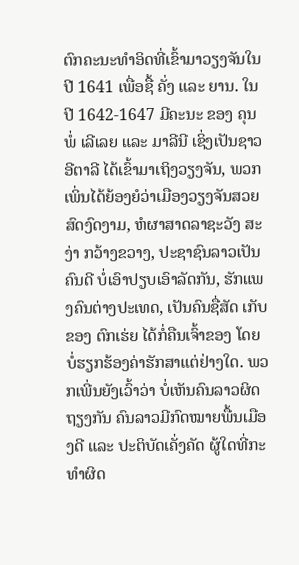ຕົກຄະນະທຳອິດທີ່ເຂົ້າມາວຽງຈັນໃນປີ 1641 ເພື່ອຊື້ ຄັ່ງ ແລະ ຍານ. ໃນປີ 1642-1647 ມີຄະນະ ຂອງ ຄຸນພໍ່ ເລີເລຍ ແລະ ມາລີນີ ເຊິ່ງເປັນຊາວອີຕາລີ ໄດ້ເຂົ້າມາເຖິງວຽງຈັນ, ພວກເພິ່ນໄດ້ຍ້ອງຍໍວ່າເມືອງວຽງຈັນສວຍສົດງົດງາມ, ຫໍຜາສາດລາຊະວັງ ສະງ່າ ກວ້າງຂວາງ, ປະຊາຊົນລາວເປັນຄົນດີ ບໍ່ເອົາປຽບເອົາລັດກັນ, ຮັກແພງຄົນຕ່າງປະເທດ, ເປັນຄົນຊື່ສັດ ເກັບຂອງ ຕົກເຮ່ຍ ໄດ້ກໍ່ຄືນເຈົ້າຂອງ ໂດຍບໍ່ຮຽກຮ້ອງຄ່າຮັກສາແຕ່ຢ່າງໃດ. ພວກເພີ່ນຍັງເວົ້າວ່າ ບໍ່ເຫັນຄົນລາວຜິດຖຽງກັນ ຄົນລາວມີກົດໝາຍພື້ນເມືອງດີ ແລະ ປະຕິບັດເຄັ່ງຄັດ ຜູ້ໃດທີ່ກະທຳຜິດ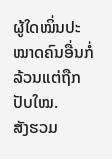ຜູ້ໃດໝິ່ນປະໝາດຄົນອື່ນກໍ່ລ້ວນແຕ່ຖືກປັບໃໝ.
ສັງຮວມ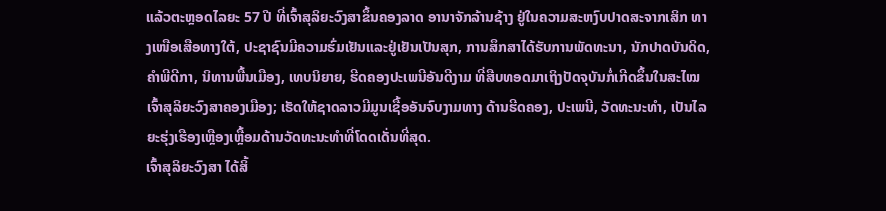ແລ້ວຕະຫຼອດໄລຍະ 57 ປີ ທີ່ເຈົ້າສຸລິຍະວົງສາຂຶ້ນຄອງລາດ ອານາຈັກລ້ານຊ້າງ ຢູ່ໃນຄວາມສະຫງົບປາດສະຈາກເສິກ ທາງເໜືອເສືອທາງໃຕ້, ປະຊາຊົນມີຄວາມຮົ່ມເຢັນແລະຢູ່ເຢັນເປັນສຸກ, ການສຶກສາໄດ້ຮັບການພັດທະນາ, ນັກປາດບັນດິດ, ຄຳພີດີກາ, ນິທານພື້ນເມືອງ, ເທບນິຍາຍ, ຮີດຄອງປະເພນີອັນດີງາມ ທີ່ສືບທອດມາເຖິງປັດຈຸບັນກໍ່ເກີດຂຶ້ນໃນສະໄໝເຈົ້າສຸລິຍະວົງສາຄອງເມືອງ; ເຮັດໃຫ້ຊາດລາວມີມູນເຊື້ອອັນຈົບງາມທາງ ດ້ານຮີດຄອງ, ປະເພນີ, ວັດທະນະທຳ, ເປັນໄລຍະຮຸ່ງເຮືອງເຫຼືອງເຫຼື້ອມດ້ານວັດທະນະທຳທີ່ໂດດເດັ່ນທີ່ສຸດ.
ເຈົ້າສຸລິຍະວົງສາ ໄດ້ສິ້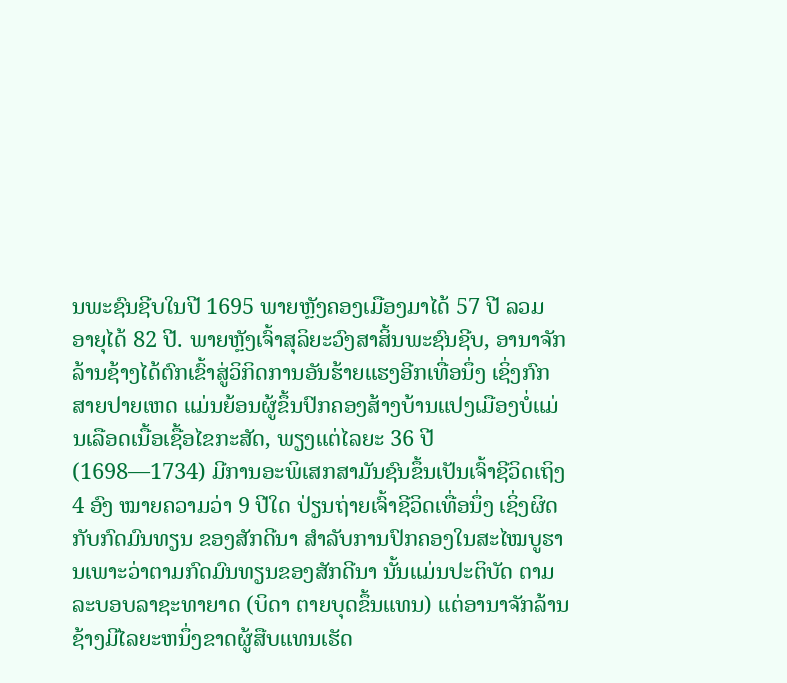ນພະຊົນຊີບໃນປີ 1695 ພາຍຫຼັງຄອງເມືອງມາໄດ້ 57 ປີ ລວມ ອາຍຸໄດ້ 82 ປີ. ພາຍຫຼັງເຈົ້າສຸລິຍະວົງສາສິ້ນພະຊົນຊີບ, ອານາຈັກລ້ານຊ້າງໄດ້ຕົກເຂົ້າສູ່ວິກິດການອັນຮ້າຍແຮງອີກເທື່ອນຶ່ງ ເຊິ່ງກົກສາຍປາຍເຫດ ແມ່ນຍ້ອນຜູ້ຂຶ້ນປົກຄອງສ້າງບ້ານແປງເມືອງບໍ່ແມ່ນເລືອດເນື້ອເຊື້ອໄຂກະສັດ, ພຽງແຕ່ໄລຍະ 36 ປີ (1698—1734) ມີການອະພິເສກສາມັນຊົນຂຶ້ນເປັນເຈົ້າຊີວິດເຖິງ 4 ອົງ ໝາຍຄວາມວ່າ 9 ປີໃດ ປ່ຽນຖ່າຍເຈົ້າຊີວິດເທື່ອນຶ່ງ ເຊິ່ງຜິດກັບກົດມົນທຽນ ຂອງສັກດີນາ ສຳລັບການປົກຄອງໃນສະໄໝບູຮານເພາະວ່າຕາມກົດມົນທຽນຂອງສັກດີນາ ນັ້ນແມ່ນປະຕິບັດ ຕາມລະບອບລາຊະທາຍາດ (ບິດາ ຕາຍບຸດຂຶ້ນແທນ) ແຕ່ອານາຈັກລ້ານຊ້າງມີໄລຍະຫນຶ່ງຂາດຜູ້ສືບແທນເຮັດ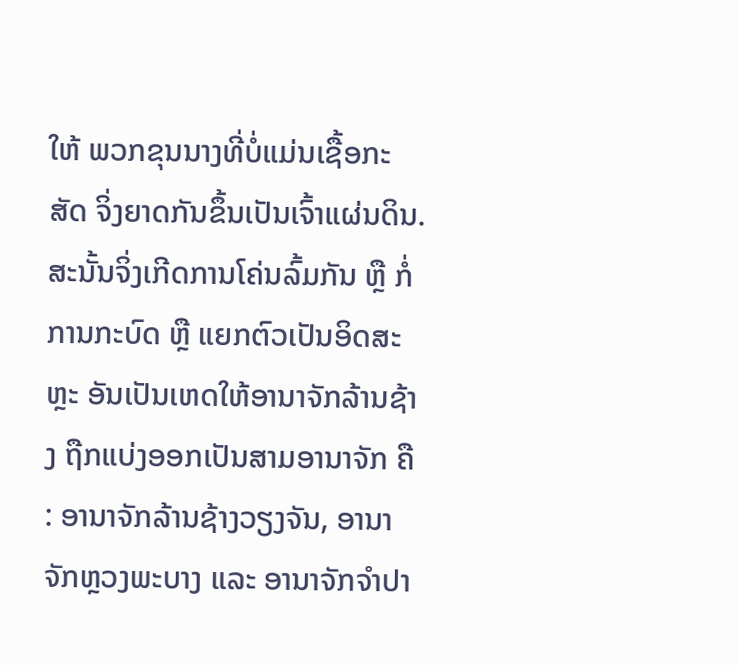ໃຫ້ ພວກຂຸນນາງທີ່ບໍ່ແມ່ນເຊື້ອກະສັດ ຈິ່ງຍາດກັນຂຶ້ນເປັນເຈົ້າແຜ່ນດິນ. ສະນັ້ນຈິ່ງເກີດການໂຄ່ນລົ້ມກັນ ຫຼື ກໍ່ການກະບົດ ຫຼື ແຍກຕົວເປັນອິດສະຫຼະ ອັນເປັນເຫດໃຫ້ອານາຈັກລ້ານຊ້າງ ຖືກແບ່ງອອກເປັນສາມອານາຈັກ ຄື : ອານາຈັກລ້ານຊ້າງວຽງຈັນ, ອານາຈັກຫຼວງພະບາງ ແລະ ອານາຈັກຈຳປາ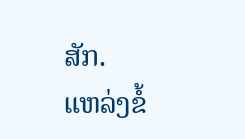ສັກ.
ແຫລ່ງຂໍ້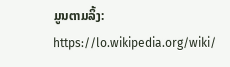ມູນຕາມລິ້ງ: https://lo.wikipedia.org/wiki/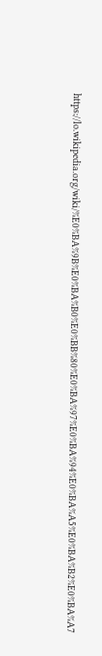https://lo.wikipedia.org/wiki/%E0%BA%9B%E0%BA%B0%E0%BB%80%E0%BA%97%E0%BA%94%E0%BA%A5%E0%BA%B2%E0%BA%A7